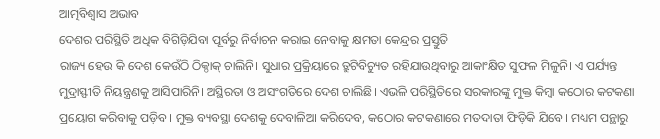ଆତ୍ମବିଶ୍ବାସ ଅଭାବ
ଦେଶର ପରିସ୍ଥିତି ଅଧିକ ବିଗିଡ଼ିଯିବା ପୂର୍ବରୁ ନିର୍ବାଚନ କରାଇ ନେବାକୁ କ୍ଷମତା କେନ୍ଦ୍ରର ପ୍ରସ୍ତୁତି
ରାଜ୍ୟ ହେଉ କି ଦେଶ କେଉଁଠି ଠିକ୍ଠାକ୍ ଚାଲିନି। ସୁଧାର ପ୍ରକ୍ରିୟାରେ ତ୍ରୁଟିବିଚ୍ୟୁତ ରହିଯାଉଥିବାରୁ ଆକାଂକ୍ଷିତ ସୁଫଳ ମିଳୁନି। ଏ ପର୍ଯ୍ୟନ୍ତ ମୁଦ୍ରାସ୍ଫୀତି ନିୟନ୍ତ୍ରଣକୁ ଆସିପାରିନି। ଅସ୍ଥିରତା ଓ ଅସଂଗତିରେ ଦେଶ ଚାଲିଛି। ଏଭଳି ପରିସ୍ଥିତିରେ ସରକାରଙ୍କୁ ମୁକ୍ତ କିମ୍ବା କଠୋର କଟକଣା ପ୍ରୟୋଗ କରିବାକୁ ପଡ଼ିବ। ମୁକ୍ତ ବ୍ୟବସ୍ଥା ଦେଶକୁ ଦେବାଳିଆ କରିଦେବ, କଠୋର କଟକଣାରେ ମତଦାତା ଫିଡ଼ିକି ଯିବେ। ମଧ୍ୟମ ପନ୍ଥାରୁ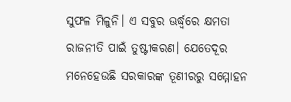ସୁଫଳ ମିଳୁନି। ଏ ସବୁର ଊର୍ଦ୍ଧ୍ବରେ କ୍ଷମତା ରାଜନୀତି ପାଇଁ ତୁଷ୍ଟୀକରଣ। ଯେତେଦୂର ମନେହେଉଛି ସରକାରଙ୍କ ତୂଣୀରରୁ ସମ୍ମୋହନ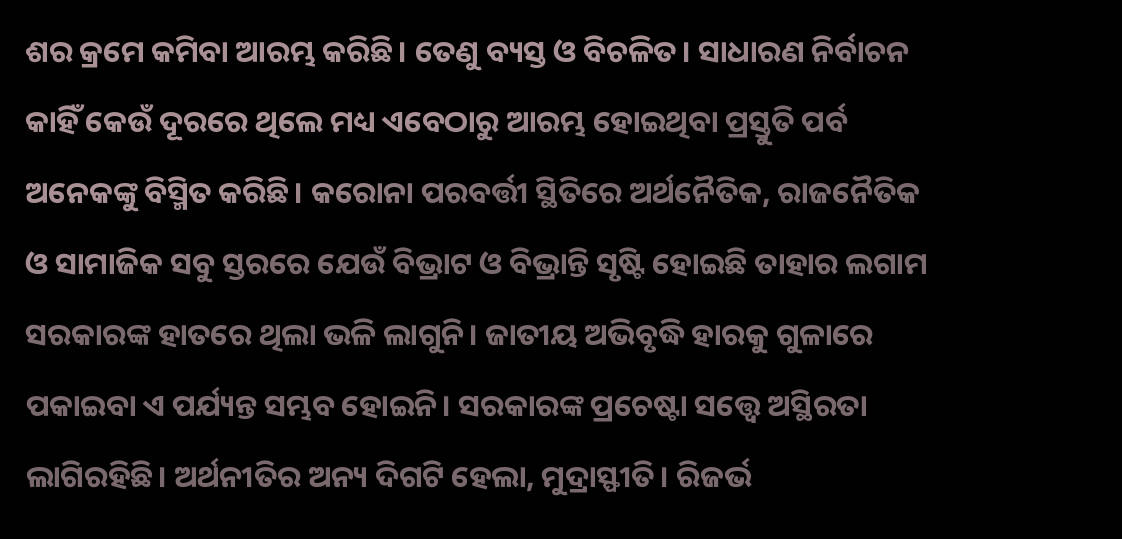ଶର କ୍ରମେ କମିବା ଆରମ୍ଭ କରିଛି। ତେଣୁ ବ୍ୟସ୍ତ ଓ ବିଚଳିତ। ସାଧାରଣ ନିର୍ବାଚନ କାହିଁ କେଉଁ ଦୂରରେ ଥିଲେ ମଧ୍ୟ ଏବେଠାରୁ ଆରମ୍ଭ ହୋଇଥିବା ପ୍ରସ୍ତୁତି ପର୍ବ ଅନେକଙ୍କୁ ବିସ୍ମିତ କରିଛି। କରୋନା ପରବର୍ତ୍ତୀ ସ୍ଥିତିରେ ଅର୍ଥନୈତିକ, ରାଜନୈତିକ ଓ ସାମାଜିକ ସବୁ ସ୍ତରରେ ଯେଉଁ ବିଭ୍ରାଟ ଓ ବିଭ୍ରାନ୍ତି ସୃଷ୍ଟି ହୋଇଛି ତାହାର ଲଗାମ ସରକାରଙ୍କ ହାତରେ ଥିଲା ଭଳି ଲାଗୁନି। ଜାତୀୟ ଅଭିବୃଦ୍ଧି ହାରକୁ ଗୁଳାରେ ପକାଇବା ଏ ପର୍ଯ୍ୟନ୍ତ ସମ୍ଭବ ହୋଇନି। ସରକାରଙ୍କ ପ୍ରଚେଷ୍ଟା ସତ୍ତ୍ବେ ଅସ୍ଥିରତା ଲାଗିରହିଛି। ଅର୍ଥନୀତିର ଅନ୍ୟ ଦିଗଟି ହେଲା, ମୁଦ୍ରାସ୍ଫୀତି। ରିଜର୍ଭ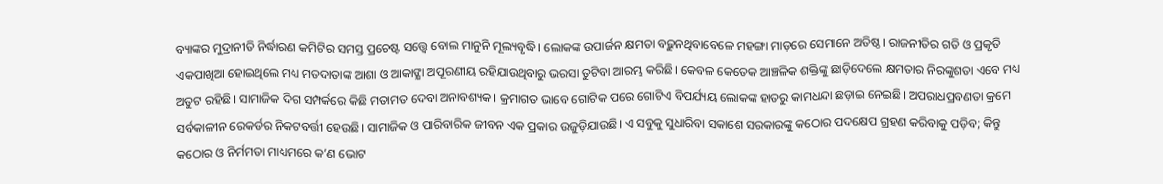ବ୍ୟାଙ୍କର ମୁଦ୍ରାନୀତି ନିର୍ଦ୍ଧାରଣ କମିଟିର ସମସ୍ତ ପ୍ରଚେଷ୍ଟ ସତ୍ତ୍ବେ ବୋଲ ମାନୁନି ମୂଲ୍ୟବୃଦ୍ଧି। ଲୋକଙ୍କ ଉପାର୍ଜନ କ୍ଷମତା ବଢ଼ୁନଥିବାବେଳେ ମହଙ୍ଗା ମାଡ଼ରେ ସେମାନେ ଅତିଷ୍ଠ। ରାଜନୀତିର ଗତି ଓ ପ୍ରକୃତି ଏକପାଖିଆ ହୋଇଥିଲେ ମଧ୍ୟ ମତଦାତାଙ୍କ ଆଶା ଓ ଆକାଙ୍କ୍ଷା ଅପୂରଣୀୟ ରହିଯାଉଥିବାରୁ ଭରସା ତୁଟିବା ଆରମ୍ଭ କରିଛି। କେବଳ କେତେକ ଆଞ୍ଚଳିକ ଶକ୍ତିଙ୍କୁ ଛାଡ଼ିଦେଲେ କ୍ଷମତାର ନିରଙ୍କୁଶତା ଏବେ ମଧ୍ୟ ଅତୁଟ ରହିଛି। ସାମାଜିକ ଦିଗ ସମ୍ପର୍କରେ କିଛି ମତାମତ ଦେବା ଅନାବଶ୍ୟକ। କ୍ରମାଗତ ଭାବେ ଗୋଟିକ ପରେ ଗୋଟିଏ ବିପର୍ଯ୍ୟୟ ଲୋକଙ୍କ ହାତରୁ କାମଧନ୍ଦା ଛଡ଼ାଇ ନେଇଛି। ଅପରାଧପ୍ରବଣତା କ୍ରମେ ସର୍ବକାଳୀନ ରେକର୍ଡର ନିକଟବର୍ତ୍ତୀ ହେଉଛି। ସାମାଜିକ ଓ ପାରିବାରିକ ଜୀବନ ଏକ ପ୍ରକାର ଉଜୁଡ଼ିଯାଉଛି। ଏ ସବୁକୁ ସୁଧାରିବା ସକାଶେ ସରକାରଙ୍କୁ କଠୋର ପଦକ୍ଷେପ ଗ୍ରହଣ କରିବାକୁ ପଡ଼ିବ; କିନ୍ତୁ କଠୋର ଓ ନିର୍ମମତା ମାଧ୍ୟମରେ କ’ଣ ଭୋଟ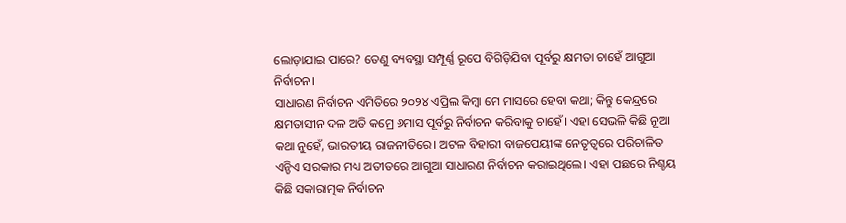ଲୋଡ଼ାଯାଇ ପାରେ? ତେଣୁ ବ୍ୟବସ୍ଥା ସମ୍ପୂର୍ଣ୍ଣ ରୂପେ ବିଗିଡ଼ିଯିବା ପୂର୍ବରୁ କ୍ଷମତା ଚାହେଁ ଆଗୁଆ ନିର୍ବାଚନ।
ସାଧାରଣ ନିର୍ବାଚନ ଏମିତିରେ ୨୦୨୪ ଏପ୍ରିଲ କିମ୍ବା ମେ ମାସରେ ହେବା କଥା; କିନ୍ତୁ କେନ୍ଦ୍ରରେ କ୍ଷମତାସୀନ ଦଳ ଅତି କମ୍ରେ ୬ମାସ ପୂର୍ବରୁ ନିର୍ବାଚନ କରିବାକୁ ଚାହେଁ। ଏହା ସେଭଳି କିଛି ନୂଆ କଥା ନୁହେଁ, ଭାରତୀୟ ରାଜନୀତିରେ। ଅଟଳ ବିହାରୀ ବାଜପେୟୀଙ୍କ ନେତୃତ୍ବରେ ପରିଚାଳିତ ଏନ୍ଡିଏ ସରକାର ମଧ୍ୟ ଅତୀତରେ ଆଗୁଆ ସାଧାରଣ ନିର୍ବାଚନ କରାଇଥିଲେ। ଏହା ପଛରେ ନିଶ୍ଚୟ କିଛି ସକାରାତ୍ମକ ନିର୍ବାଚନ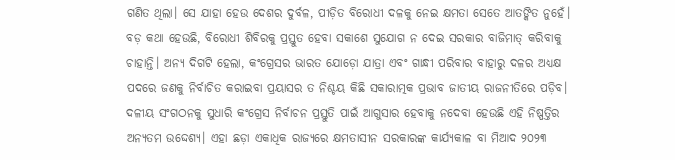ଗଣିତ ଥିଲା। ସେ ଯାହା ହେଉ ଦେଶର ଦୁର୍ବଳ, ପୀଡ଼ିତ ବିରୋଧୀ ଦଳକୁ ନେଇ କ୍ଷମତା ସେତେ ଆତଙ୍କିତ ନୁହେଁ। ବଡ଼ କଥା ହେଉଛି, ବିରୋଧୀ ଶିବିରକୁ ପ୍ରସ୍ତୁତ ହେବା ସକାଶେ ସୁଯୋଗ ନ ଦେଇ ସରକାର ବାଜିମାତ୍ କରିବାକୁ ଚାହାନ୍ତି। ଅନ୍ୟ ଦିଗଟି ହେଲା, କଂଗ୍ରେସର ଭାରତ ଯୋଡ଼ୋ ଯାତ୍ରା ଏବଂ ଗାନ୍ଧୀ ପରିବାର ବାହାରୁ ଦଳର ଅଧ୍ୟକ୍ଷ ପଦରେ ଜଣକୁ ନିର୍ବାଚିତ କରାଇବା ପ୍ରୟାସର ତ ନିଶ୍ଚୟ କିଛି ସକାରାତ୍ମକ ପ୍ରଭାବ ଜାତୀୟ ରାଜନୀତିରେ ପଡ଼ିବ। ଦଳୀୟ ସଂଗଠନକୁ ସୁଧାରି କଂଗ୍ରେସ ନିର୍ବାଚନ ପ୍ରସ୍ତୁତି ପାଇଁ ଆଗୁସାର ହେବାକୁ ନଦେବା ହେଉଛି ଏହି ନିଷ୍ପତ୍ତିର ଅନ୍ୟତମ ଉଦ୍ଦେଶ୍ୟ। ଏହା ଛଡ଼ା ଏକାଧିକ ରାଜ୍ୟରେ କ୍ଷମତାସୀନ ସରକାରଙ୍କ କାର୍ଯ୍ୟକାଳ ବା ମିଆଦ ୨୦୨୩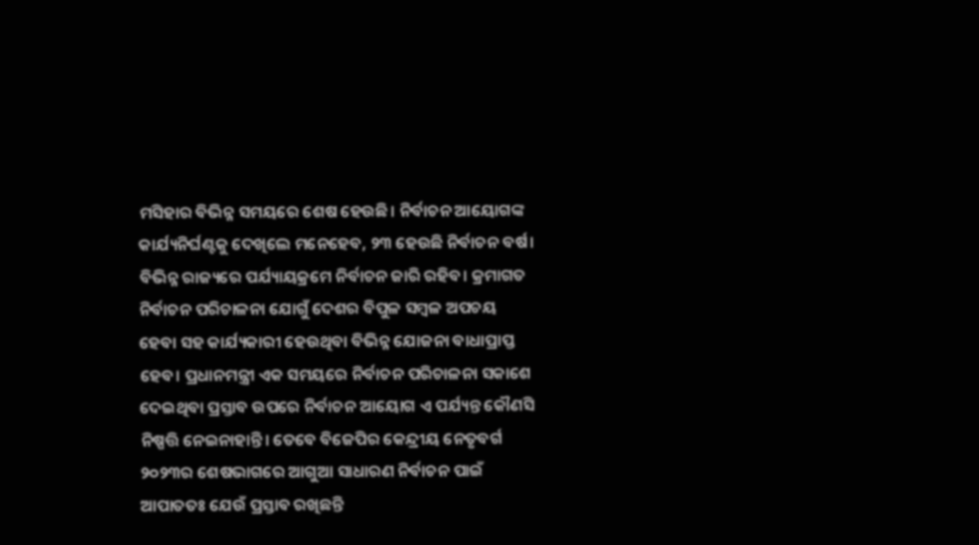ମସିହାର ବିଭିନ୍ନ ସମୟରେ ଶେଷ ହେଉଛି। ନିର୍ବାଚନ ଆୟୋଗଙ୍କ କାର୍ଯ୍ୟନିର୍ଘଣ୍ଟକୁ ଦେଖିଲେ ମନେହେବ, ୨୩ ହେଉଛି ନିର୍ବାଚନ ବର୍ଷ। ବିଭିନ୍ନ ରାଜ୍ୟରେ ପର୍ଯ୍ୟାୟକ୍ରମେ ନିର୍ବାଚନ ଜାରି ରହିବ। କ୍ରମାଗତ ନିର୍ବାଚନ ପରିଚାଳନା ଯୋଗୁଁ ଦେଶର ବିପୁଳ ସମ୍ବଳ ଅପଚୟ ହେବା ସହ କାର୍ଯ୍ୟକାରୀ ହେଉଥିବା ବିଭିନ୍ନ ଯୋଜନା ବାଧାପ୍ରାପ୍ତ ହେବ। ପ୍ରଧାନମନ୍ତ୍ରୀ ଏକ ସମୟରେ ନିର୍ବାଚନ ପରିଚାଳନା ସକାଶେ ଦେଇଥିବା ପ୍ରସ୍ତାବ ଉପରେ ନିର୍ବାଚନ ଆୟୋଗ ଏ ପର୍ଯ୍ୟନ୍ତ କୌଣସି ନିଷ୍ପତ୍ତି ନେଇନାହାନ୍ତି। ତେବେ ବିଜେପିର କେନ୍ଦ୍ରୀୟ ନେତୃବର୍ଗ ୨୦୨୩ର ଶେଷଭାଗରେ ଆଗୁଆ ସାଧାରଣ ନିର୍ବାଚନ ପାଇଁ ଆପାତତଃ ଯେଉଁ ପ୍ରସ୍ତାବ ରଖିଛନ୍ତି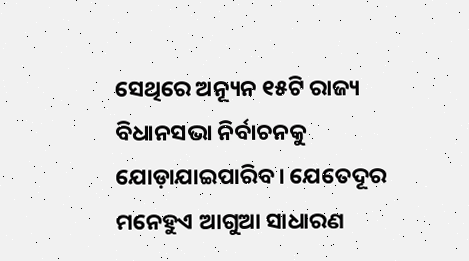ସେଥିରେ ଅନ୍ୟୂନ ୧୫ଟି ରାଜ୍ୟ ବିଧାନସଭା ନିର୍ବାଚନକୁ ଯୋଡ଼ାଯାଇପାରିବ। ଯେତେଦୂର ମନେହୁଏ ଆଗୁଆ ସାଧାରଣ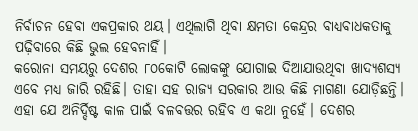ନିର୍ବାଚନ ହେବା ଏକପ୍ରକାର ଥୟ। ଏଥିଲାଗି ଥିବା କ୍ଷମତା କେନ୍ଦ୍ରର ବାଧ୍ୟବାଧକତାକୁ ପଢ଼ିବାରେ କିଛି ଭୁଲ ହେବନାହିଁ।
କରୋନା ସମୟରୁ ଦେଶର ୮୦କୋଟି ଲୋକଙ୍କୁ ଯୋଗାଇ ଦିଆଯାଉଥିବା ଖାଦ୍ୟଶସ୍ୟ ଏବେ ମଧ୍ୟ ଜାରି ରହିଛି। ତାହା ସହ ରାଜ୍ୟ ସରକାର ଆଉ କିଛି ମାଗଣା ଯୋଡ଼ିଛନ୍ତି। ଏହା ଯେ ଅନିର୍ଦ୍ଦିଷ୍ଟ କାଳ ପାଇଁ ବଳବତ୍ତର ରହିବ ଏ କଥା ନୁହେଁ। ଦେଶର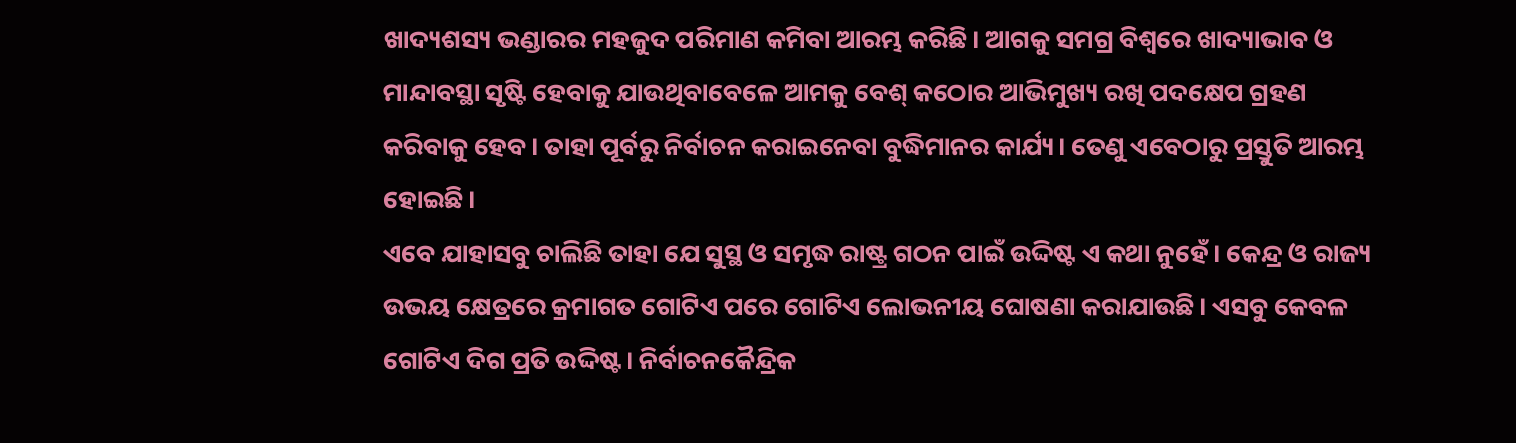ଖାଦ୍ୟଶସ୍ୟ ଭଣ୍ଡାରର ମହଜୁଦ ପରିମାଣ କମିବା ଆରମ୍ଭ କରିଛି। ଆଗକୁ ସମଗ୍ର ବିଶ୍ବରେ ଖାଦ୍ୟାଭାବ ଓ ମାନ୍ଦାବସ୍ଥା ସୃଷ୍ଟି ହେବାକୁ ଯାଉଥିବାବେଳେ ଆମକୁ ବେଶ୍ କଠୋର ଆଭିମୁଖ୍ୟ ରଖି ପଦକ୍ଷେପ ଗ୍ରହଣ କରିବାକୁ ହେବ। ତାହା ପୂର୍ବରୁ ନିର୍ବାଚନ କରାଇନେବା ବୁଦ୍ଧିମାନର କାର୍ଯ୍ୟ। ତେଣୁ ଏବେଠାରୁ ପ୍ରସ୍ତୁତି ଆରମ୍ଭ ହୋଇଛି।
ଏବେ ଯାହାସବୁ ଚାଲିଛି ତାହା ଯେ ସୁସ୍ଥ ଓ ସମୃଦ୍ଧ ରାଷ୍ଟ୍ର ଗଠନ ପାଇଁ ଉଦ୍ଦିଷ୍ଟ ଏ କଥା ନୁହେଁ। କେନ୍ଦ୍ର ଓ ରାଜ୍ୟ ଉଭୟ କ୍ଷେତ୍ରରେ କ୍ରମାଗତ ଗୋଟିଏ ପରେ ଗୋଟିଏ ଲୋଭନୀୟ ଘୋଷଣା କରାଯାଉଛି। ଏସବୁ କେବଳ ଗୋଟିଏ ଦିଗ ପ୍ରତି ଉଦ୍ଦିଷ୍ଟ। ନିର୍ବାଚନକୈନ୍ଦ୍ରିକ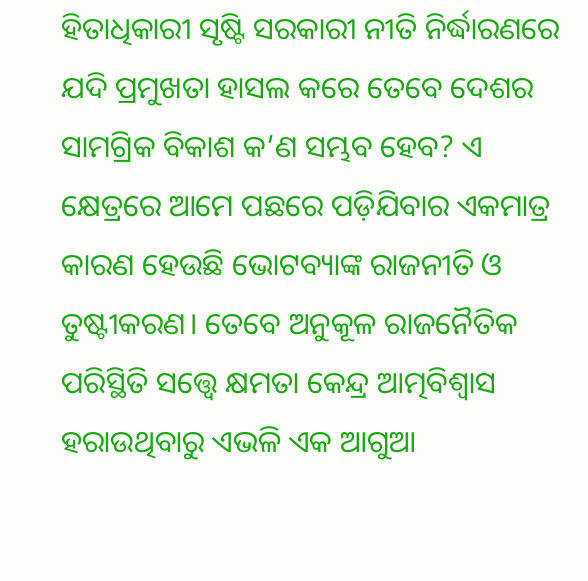ହିତାଧିକାରୀ ସୃଷ୍ଟି ସରକାରୀ ନୀତି ନିର୍ଦ୍ଧାରଣରେ ଯଦି ପ୍ରମୁଖତା ହାସଲ କରେ ତେବେ ଦେଶର ସାମଗ୍ରିକ ବିକାଶ କ’ଣ ସମ୍ଭବ ହେବ? ଏ କ୍ଷେତ୍ରରେ ଆମେ ପଛରେ ପଡ଼ିଯିବାର ଏକମାତ୍ର କାରଣ ହେଉଛି ଭୋଟବ୍ୟାଙ୍କ ରାଜନୀତି ଓ ତୁଷ୍ଟୀକରଣ। ତେବେ ଅନୁକୂଳ ରାଜନୈତିକ ପରିସ୍ଥିତି ସତ୍ତ୍ବେ କ୍ଷମତା କେନ୍ଦ୍ର ଆତ୍ମବିଶ୍ବାସ ହରାଉଥିବାରୁ ଏଭଳି ଏକ ଆଗୁଆ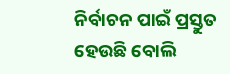ନିର୍ବାଚନ ପାଇଁ ପ୍ରସ୍ତୁତ ହେଉଛି ବୋଲି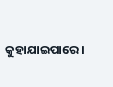କୁହାଯାଇପାରେ।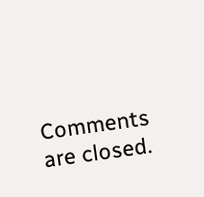Comments are closed.